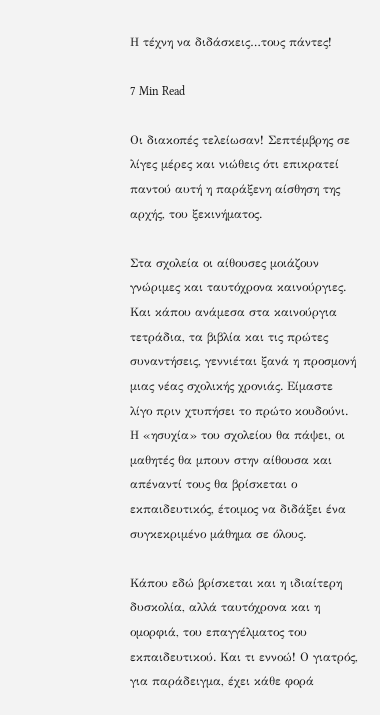Η τέχνη να διδάσκεις…τους πάντες!

7 Min Read

Οι διακοπές τελείωσαν! Σεπτέμβρης σε λίγες μέρες και νιώθεις ότι επικρατεί παντού αυτή η παράξενη αίσθηση της αρχής, του ξεκινήματος.

Στα σχολεία οι αίθουσες μοιάζουν γνώριμες και ταυτόχρονα καινούργιες. Και κάπου ανάμεσα στα καινούργια τετράδια, τα βιβλία και τις πρώτες συναντήσεις, γεννιέται ξανά η προσμονή μιας νέας σχολικής χρονιάς. Είμαστε λίγο πριν χτυπήσει το πρώτο κουδούνι.  Η «ησυχία» του σχολείου θα πάψει, οι μαθητές θα μπουν στην αίθουσα και απέναντί τους θα βρίσκεται ο εκπαιδευτικός, έτοιμος να διδάξει ένα συγκεκριμένο μάθημα σε όλους.

Κάπου εδώ βρίσκεται και η ιδιαίτερη δυσκολία, αλλά ταυτόχρονα και η ομορφιά, του επαγγέλματος του εκπαιδευτικού. Και τι εννοώ! Ο γιατρός, για παράδειγμα, έχει κάθε φορά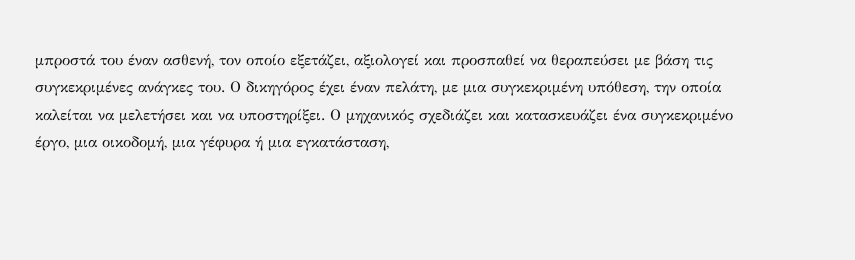μπροστά του έναν ασθενή, τον οποίο εξετάζει, αξιολογεί και προσπαθεί να θεραπεύσει με βάση τις συγκεκριμένες ανάγκες του. Ο δικηγόρος έχει έναν πελάτη, με μια συγκεκριμένη υπόθεση, την οποία καλείται να μελετήσει και να υποστηρίξει. Ο μηχανικός σχεδιάζει και κατασκευάζει ένα συγκεκριμένο έργο, μια οικοδομή, μια γέφυρα ή μια εγκατάσταση,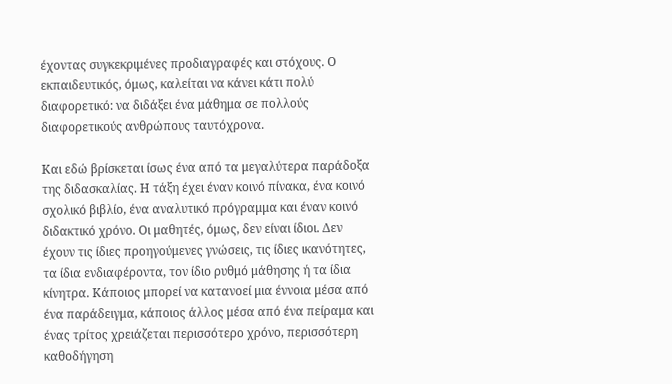έχοντας συγκεκριμένες προδιαγραφές και στόχους. Ο εκπαιδευτικός, όμως, καλείται να κάνει κάτι πολύ διαφορετικό: να διδάξει ένα μάθημα σε πολλούς διαφορετικούς ανθρώπους ταυτόχρονα.

Και εδώ βρίσκεται ίσως ένα από τα μεγαλύτερα παράδοξα της διδασκαλίας. Η τάξη έχει έναν κοινό πίνακα, ένα κοινό σχολικό βιβλίο, ένα αναλυτικό πρόγραμμα και έναν κοινό διδακτικό χρόνο. Οι μαθητές, όμως, δεν είναι ίδιοι. Δεν έχουν τις ίδιες προηγούμενες γνώσεις, τις ίδιες ικανότητες, τα ίδια ενδιαφέροντα, τον ίδιο ρυθμό μάθησης ή τα ίδια κίνητρα. Κάποιος μπορεί να κατανοεί μια έννοια μέσα από ένα παράδειγμα, κάποιος άλλος μέσα από ένα πείραμα και ένας τρίτος χρειάζεται περισσότερο χρόνο, περισσότερη καθοδήγηση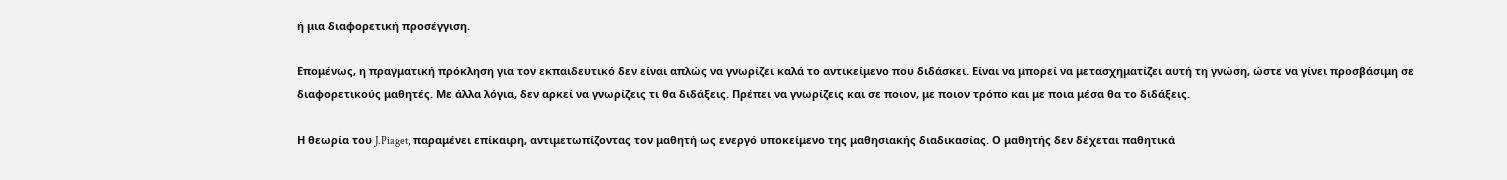ή μια διαφορετική προσέγγιση.

Επομένως, η πραγματική πρόκληση για τον εκπαιδευτικό δεν είναι απλώς να γνωρίζει καλά το αντικείμενο που διδάσκει. Είναι να μπορεί να μετασχηματίζει αυτή τη γνώση, ώστε να γίνει προσβάσιμη σε διαφορετικούς μαθητές. Με άλλα λόγια, δεν αρκεί να γνωρίζεις τι θα διδάξεις. Πρέπει να γνωρίζεις και σε ποιον, με ποιον τρόπο και με ποια μέσα θα το διδάξεις.

Η θεωρία του J.Piaget, παραμένει επίκαιρη, αντιμετωπίζοντας τον μαθητή ως ενεργό υποκείμενο της μαθησιακής διαδικασίας. Ο μαθητής δεν δέχεται παθητικά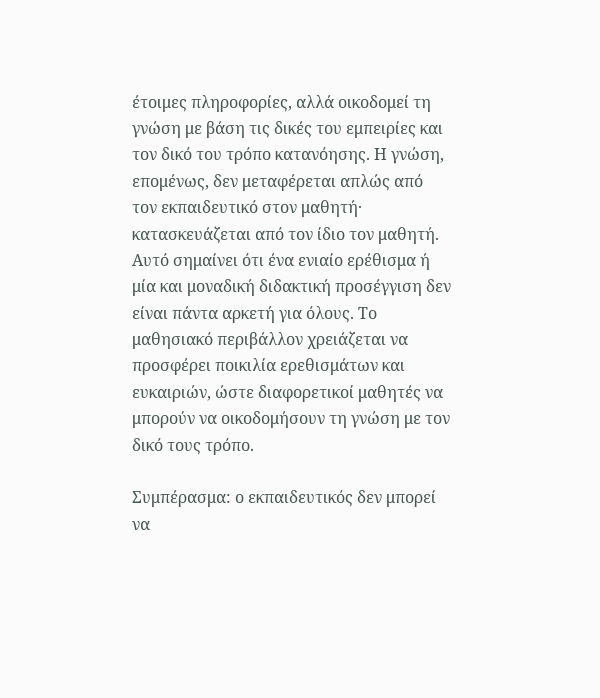έτοιμες πληροφορίες, αλλά οικοδομεί τη γνώση με βάση τις δικές του εμπειρίες και τον δικό του τρόπο κατανόησης. Η γνώση, επομένως, δεν μεταφέρεται απλώς από τον εκπαιδευτικό στον μαθητή· κατασκευάζεται από τον ίδιο τον μαθητή. Αυτό σημαίνει ότι ένα ενιαίο ερέθισμα ή μία και μοναδική διδακτική προσέγγιση δεν είναι πάντα αρκετή για όλους. Το μαθησιακό περιβάλλον χρειάζεται να προσφέρει ποικιλία ερεθισμάτων και ευκαιριών, ώστε διαφορετικοί μαθητές να μπορούν να οικοδομήσουν τη γνώση με τον δικό τους τρόπο.

Συμπέρασμα: ο εκπαιδευτικός δεν μπορεί να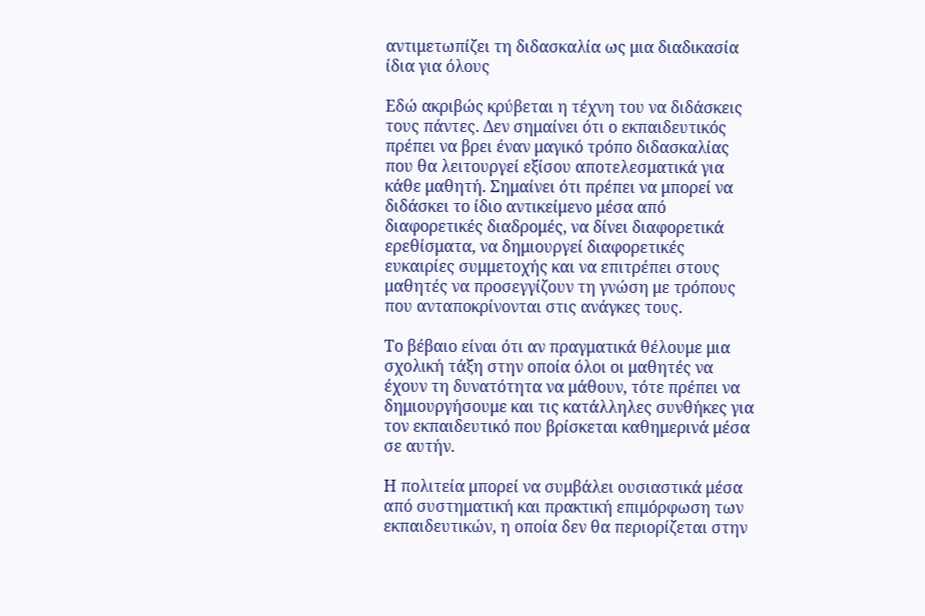αντιμετωπίζει τη διδασκαλία ως μια διαδικασία ίδια για όλους

Εδώ ακριβώς κρύβεται η τέχνη του να διδάσκεις τους πάντες. Δεν σημαίνει ότι ο εκπαιδευτικός πρέπει να βρει έναν μαγικό τρόπο διδασκαλίας που θα λειτουργεί εξίσου αποτελεσματικά για κάθε μαθητή. Σημαίνει ότι πρέπει να μπορεί να διδάσκει το ίδιο αντικείμενο μέσα από διαφορετικές διαδρομές, να δίνει διαφορετικά ερεθίσματα, να δημιουργεί διαφορετικές ευκαιρίες συμμετοχής και να επιτρέπει στους μαθητές να προσεγγίζουν τη γνώση με τρόπους που ανταποκρίνονται στις ανάγκες τους.

Το βέβαιο είναι ότι αν πραγματικά θέλουμε μια σχολική τάξη στην οποία όλοι οι μαθητές να έχουν τη δυνατότητα να μάθουν, τότε πρέπει να δημιουργήσουμε και τις κατάλληλες συνθήκες για τον εκπαιδευτικό που βρίσκεται καθημερινά μέσα σε αυτήν.

Η πολιτεία μπορεί να συμβάλει ουσιαστικά μέσα από συστηματική και πρακτική επιμόρφωση των εκπαιδευτικών, η οποία δεν θα περιορίζεται στην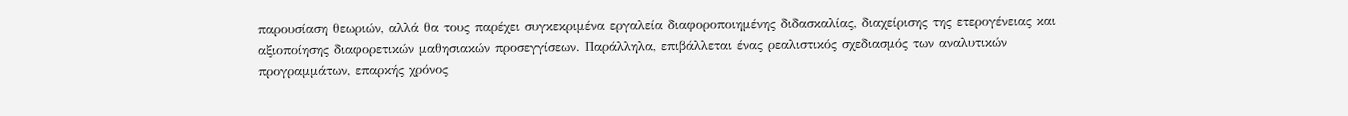παρουσίαση θεωριών, αλλά θα τους παρέχει συγκεκριμένα εργαλεία διαφοροποιημένης διδασκαλίας, διαχείρισης της ετερογένειας και αξιοποίησης διαφορετικών μαθησιακών προσεγγίσεων. Παράλληλα, επιβάλλεται ένας ρεαλιστικός σχεδιασμός των αναλυτικών προγραμμάτων, επαρκής χρόνος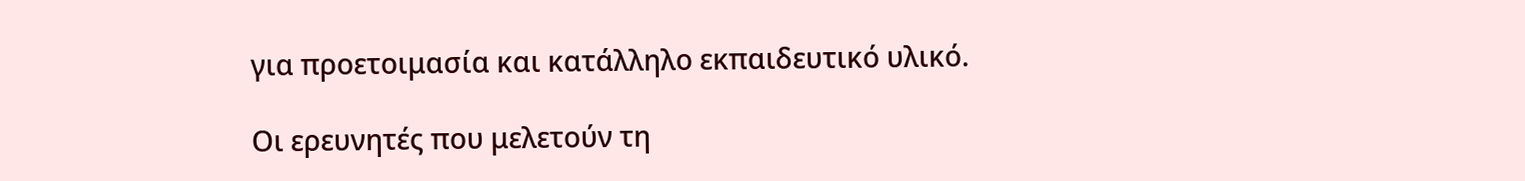για προετοιμασία και κατάλληλο εκπαιδευτικό υλικό.

Οι ερευνητές που μελετούν τη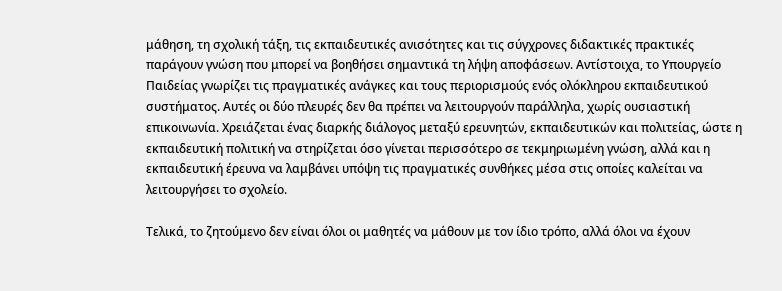μάθηση, τη σχολική τάξη, τις εκπαιδευτικές ανισότητες και τις σύγχρονες διδακτικές πρακτικές παράγουν γνώση που μπορεί να βοηθήσει σημαντικά τη λήψη αποφάσεων. Αντίστοιχα, το Υπουργείο Παιδείας γνωρίζει τις πραγματικές ανάγκες και τους περιορισμούς ενός ολόκληρου εκπαιδευτικού συστήματος. Αυτές οι δύο πλευρές δεν θα πρέπει να λειτουργούν παράλληλα, χωρίς ουσιαστική επικοινωνία. Χρειάζεται ένας διαρκής διάλογος μεταξύ ερευνητών, εκπαιδευτικών και πολιτείας, ώστε η εκπαιδευτική πολιτική να στηρίζεται όσο γίνεται περισσότερο σε τεκμηριωμένη γνώση, αλλά και η εκπαιδευτική έρευνα να λαμβάνει υπόψη τις πραγματικές συνθήκες μέσα στις οποίες καλείται να λειτουργήσει το σχολείο.

Τελικά, το ζητούμενο δεν είναι όλοι οι μαθητές να μάθουν με τον ίδιο τρόπο, αλλά όλοι να έχουν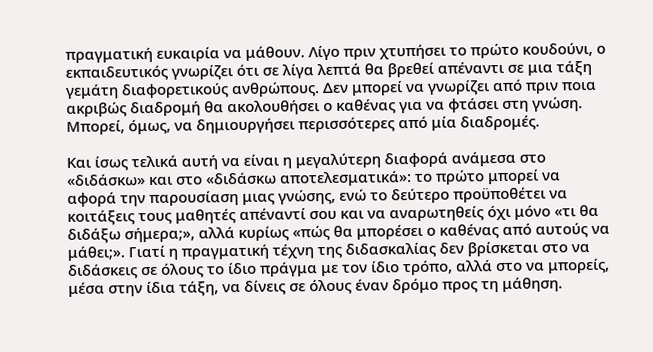πραγματική ευκαιρία να μάθουν. Λίγο πριν χτυπήσει το πρώτο κουδούνι, ο εκπαιδευτικός γνωρίζει ότι σε λίγα λεπτά θα βρεθεί απέναντι σε μια τάξη γεμάτη διαφορετικούς ανθρώπους. Δεν μπορεί να γνωρίζει από πριν ποια ακριβώς διαδρομή θα ακολουθήσει ο καθένας για να φτάσει στη γνώση. Μπορεί, όμως, να δημιουργήσει περισσότερες από μία διαδρομές.

Και ίσως τελικά αυτή να είναι η μεγαλύτερη διαφορά ανάμεσα στο «διδάσκω» και στο «διδάσκω αποτελεσματικά»: το πρώτο μπορεί να αφορά την παρουσίαση μιας γνώσης, ενώ το δεύτερο προϋποθέτει να κοιτάξεις τους μαθητές απέναντί σου και να αναρωτηθείς όχι μόνο «τι θα διδάξω σήμερα;», αλλά κυρίως «πώς θα μπορέσει ο καθένας από αυτούς να μάθει;». Γιατί η πραγματική τέχνη της διδασκαλίας δεν βρίσκεται στο να διδάσκεις σε όλους το ίδιο πράγμα με τον ίδιο τρόπο, αλλά στο να μπορείς, μέσα στην ίδια τάξη, να δίνεις σε όλους έναν δρόμο προς τη μάθηση.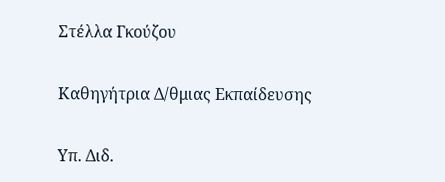Στέλλα Γκούζου

Καθηγήτρια Δ/θμιας Εκπαίδευσης

Υπ. Διδ.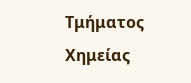Tμήματος Xημείας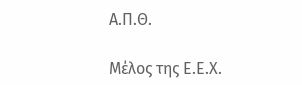Α.Π.Θ.

Μέλος της Ε.Ε.Χ.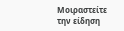Μοιραστείτε την είδηση